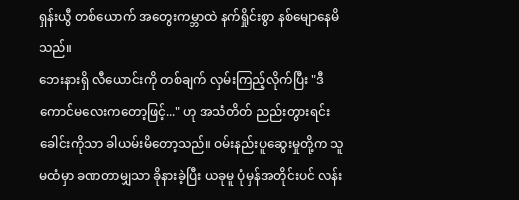ရှန်းယွီ တစ်ယောက် အတွေးကမ္ဘာထဲ နက်ရှိုင်းစွာ နစ်မျောနေမိသည်။
ဘေးနားရှိ လီယောင်းကို တစ်ချက် လှမ်းကြည့်လိုက်ပြီး "ဒီကောင်မလေးကတော့ဖြင့်..." ဟု အသံတိတ် ညည်းတွားရင်း ခေါင်းကိုသာ ခါယမ်းမိတော့သည်။ ဝမ်းနည်းပူဆွေးမှုတို့က သူမထံမှာ ခဏတာမျှသာ ခိုနားခဲ့ပြီး ယခုမူ ပုံမှန်အတိုင်းပင် လန်း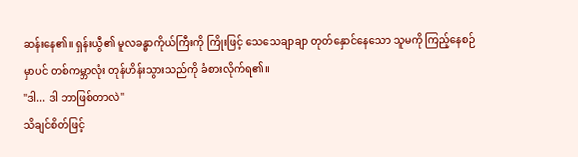ဆန်းနေ၏။ ရှန်းယွီ၏ မူလခန္ဓာကိုယ်ကြီးကို ကြိုးဖြင့် သေသေချာချာ တုတ်နှောင်နေသော သူမကို ကြည့်နေစဉ်မှာပင် တစ်ကမ္ဘာလုံး တုန်ဟိန်းသွားသည်ကို ခံစားလိုက်ရ၏။
"ဒါ... ဒါ ဘာဖြစ်တာလဲ"
သိချင်စိတ်ဖြင့်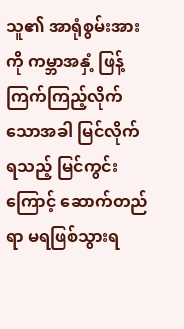သူ၏ အာရုံစွမ်းအားကို ကမ္ဘာအနှံ့ ဖြန့်ကြက်ကြည့်လိုက်သောအခါ မြင်လိုက်ရသည့် မြင်ကွင်းကြောင့် ဆောက်တည်ရာ မရဖြစ်သွားရ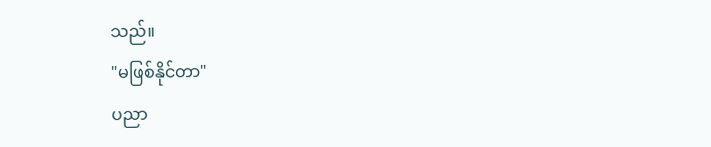သည်။
"မဖြစ်နိုင်တာ"
ပညာ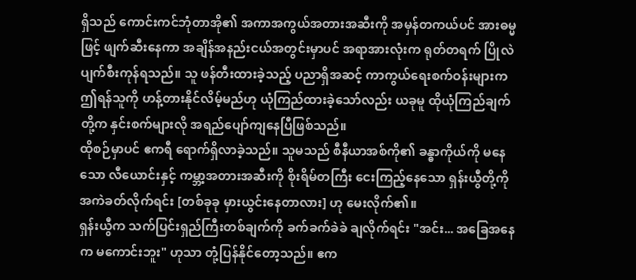ရှိသည် ကောင်းကင်ဘုံတာအို၏ အကာအကွယ်အတားအဆီးကို အမှန်တကယ်ပင် အားဓမ္မဖြင့် ဖျက်ဆီးနေကာ အချိန်အနည်းငယ်အတွင်းမှာပင် အရာအားလုံးက ရုတ်တရက် ပြိုလဲပျက်စီးကုန်ရသည်။ သူ ဖန်တီးထားခဲ့သည့် ပညာရှိအဆင့် ကာကွယ်ရေးစက်ဝန်းများက ဤရန်သူကို ဟန့်တားနိုင်လိမ့်မည်ဟု ယုံကြည်ထားခဲ့သော်လည်း ယခုမူ ထိုယုံကြည်ချက်တို့က နှင်းစက်များလို အရည်ပျော်ကျနေပြီဖြစ်သည်။
ထိုစဉ်မှာပင် ဧကရီ ရောက်ရှိလာခဲ့သည်။ သူမသည် စီနီယာအစ်ကို၏ ခန္ဓာကိုယ်ကို မနေသော လီယောင်းနှင့် ကမ္ဘာ့အတားအဆီးကို စိုးရိမ်တကြီး ငေးကြည့်နေသော ရှန်းယွီတို့ကို အကဲခတ်လိုက်ရင်း [တစ်ခုခု မှားယွင်းနေတာလား] ဟု မေးလိုက်၏။
ရှန်းယွီက သက်ပြင်းရှည်ကြီးတစ်ချက်ကို ခက်ခက်ခဲခဲ ချလိုက်ရင်း "အင်း... အခြေအနေက မကောင်းဘူး" ဟုသာ တုံ့ပြန်နိုင်တော့သည်။ ဧက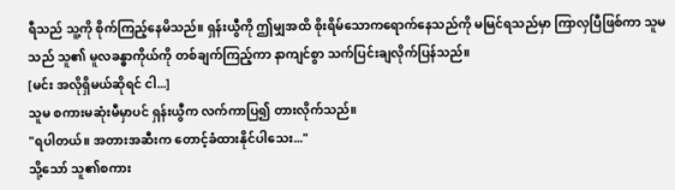ရီသည် သူ့ကို စိုက်ကြည့်နေမိသည်။ ရှန်းယွီကို ဤမျှအထိ စိုးရိမ်သောကရောက်နေသည်ကို မမြင်ရသည်မှာ ကြာလှပြီဖြစ်ကာ သူမသည် သူ၏ မူလခန္ဓာကိုယ်ကို တစ်ချက်ကြည့်ကာ နာကျင်စွာ သက်ပြင်းချလိုက်ပြန်သည်။
[မင်း အလိုရှိမယ်ဆိုရင် ငါ...]
သူမ စကားမဆုံးမီမှာပင် ရှန်းယွီက လက်ကာပြ၍ တားလိုက်သည်။
"ရပါတယ်။ အတားအဆီးက တောင့်ခံထားနိုင်ပါသေး..."
သို့သော် သူ၏စကား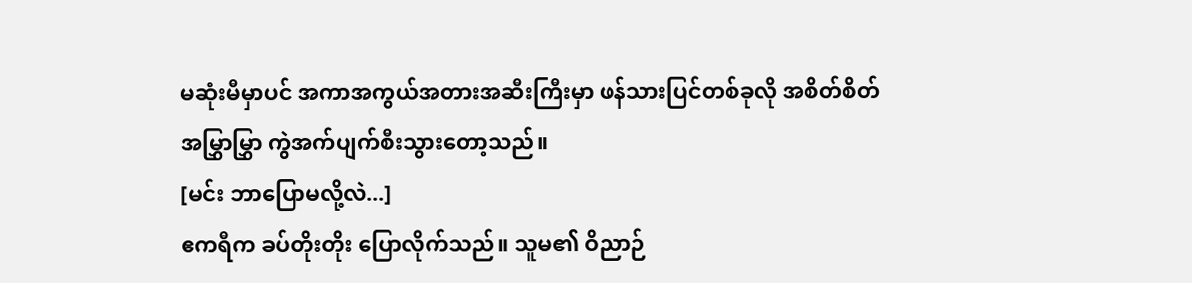မဆုံးမီမှာပင် အကာအကွယ်အတားအဆီးကြီးမှာ ဖန်သားပြင်တစ်ခုလို အစိတ်စိတ်အမြွှာမြွှာ ကွဲအက်ပျက်စီးသွားတော့သည်။
[မင်း ဘာပြောမလို့လဲ...]
ဧကရီက ခပ်တိုးတိုး ပြောလိုက်သည်။ သူမ၏ ဝိညာဉ်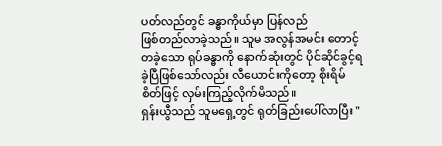ပတ်လည်တွင် ခန္ဓာကိုယ်မှာ ပြန်လည်
ဖြစ်တည်လာခဲ့သည်။ သူမ အလွန်အမင်း တောင့်တခဲ့သော ရုပ်ခန္ဓာကို နောက်ဆုံးတွင် ပိုင်ဆိုင်ခွင့်ရခဲ့ပြီဖြစ်သော်လည်း လီယောင်းကိုတော့ စိုးရိမ်စိတ်ဖြင့် လှမ်းကြည့်လိုက်မိသည်။
ရှန်းယွီသည် သူမရှေ့တွင် ရုတ်ခြည်းပေါ်လာပြီး "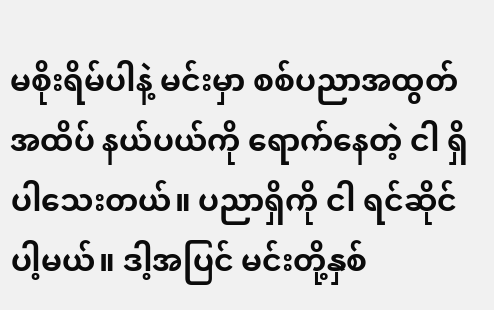မစိုးရိမ်ပါနဲ့ မင်းမှာ စစ်ပညာအထွတ်အထိပ် နယ်ပယ်ကို ရောက်နေတဲ့ ငါ ရှိပါသေးတယ်။ ပညာရှိကို ငါ ရင်ဆိုင်ပါ့မယ်။ ဒါ့အပြင် မင်းတို့နှစ်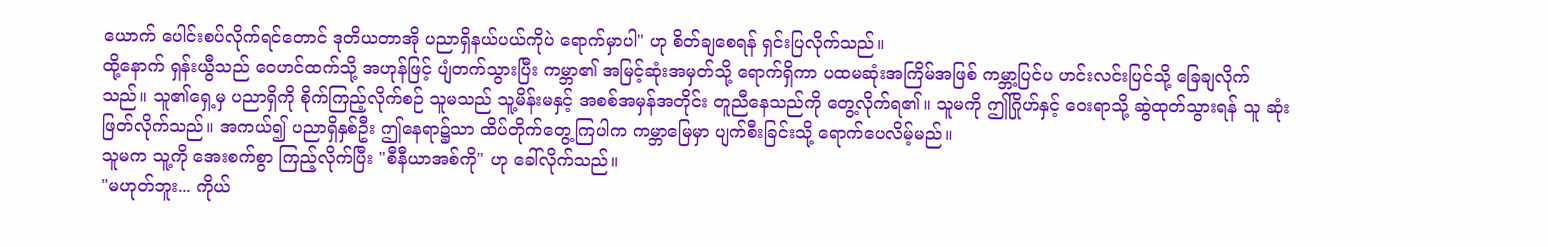ယောက် ပေါင်းစပ်လိုက်ရင်တောင် ဒုတိယတာအို ပညာရှိနယ်ပယ်ကိုပဲ ရောက်မှာပါ" ဟု စိတ်ချစေရန် ရှင်းပြလိုက်သည်။
ထို့နောက် ရှန်းယွီသည် ဝေဟင်ထက်သို့ အဟုန်ဖြင့် ပျံတက်သွားပြီး ကမ္ဘာ၏ အမြင့်ဆုံးအမှတ်သို့ ရောက်ရှိကာ ပထမဆုံးအကြိမ်အဖြစ် ကမ္ဘာ့ပြင်ပ ဟင်းလင်းပြင်သို့ ခြေချလိုက်
သည်။ သူ၏ရှေ့မှ ပညာရှိကို စိုက်ကြည့်လိုက်စဉ် သူမသည် သူ့မိန်းမနှင့် အစစ်အမှန်အတိုင်း တူညီနေသည်ကို တွေ့လိုက်ရ၏။ သူမကို ဤဂြိုဟ်နှင့် ဝေးရာသို့ ဆွဲထုတ်သွားရန် သူ ဆုံးဖြတ်လိုက်သည်။ အကယ်၍ ပညာရှိနှစ်ဦး ဤနေရာ၌သာ ထိပ်တိုက်တွေ့ကြပါက ကမ္ဘာမြေမှာ ပျက်စီးခြင်းသို့ ရောက်ပေလိမ့်မည်။
သူမက သူ့ကို အေးစက်စွာ ကြည့်လိုက်ပြီး "စီနီယာအစ်ကို" ဟု ခေါ်လိုက်သည်။
"မဟုတ်ဘူး... ကိုယ်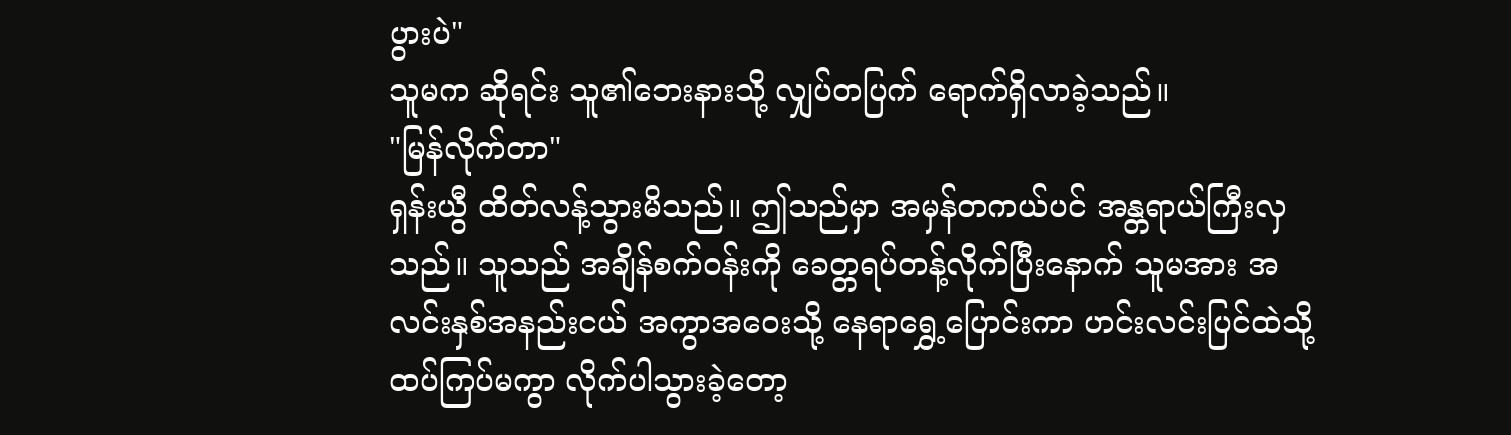ပွားပဲ"
သူမက ဆိုရင်း သူ၏ဘေးနားသို့ လျှပ်တပြက် ရောက်ရှိလာခဲ့သည်။
"မြန်လိုက်တာ"
ရှန်းယွီ ထိတ်လန့်သွားမိသည်။ ဤသည်မှာ အမှန်တကယ်ပင် အန္တရာယ်ကြီးလှသည်။ သူသည် အချိန်စက်ဝန်းကို ခေတ္တရပ်တန့်လိုက်ပြီးနောက် သူမအား အလင်းနှစ်အနည်းငယ် အကွာအဝေးသို့ နေရာရွှေ့ပြောင်းကာ ဟင်းလင်းပြင်ထဲသို့ ထပ်ကြပ်မကွာ လိုက်ပါသွားခဲ့တော့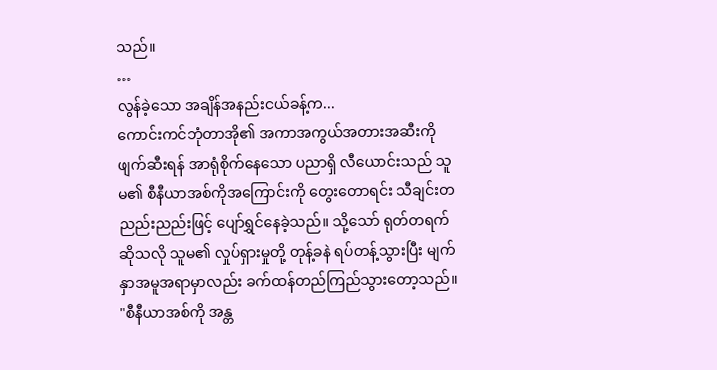သည်။
…
လွန်ခဲ့သော အချိန်အနည်းငယ်ခန့်က...
ကောင်းကင်ဘုံတာအို၏ အကာအကွယ်အတားအဆီးကို ဖျက်ဆီးရန် အာရုံစိုက်နေသော ပညာရှိ လီယောင်းသည် သူမ၏ စီနီယာအစ်ကိုအကြောင်းကို တွေးတောရင်း သီချင်းတညည်းညည်းဖြင့် ပျော်ရွှင်နေခဲ့သည်။ သို့သော် ရုတ်တရက်ဆိုသလို သူမ၏ လှုပ်ရှားမှုတို့ တုန့်ခနဲ ရပ်တန့်သွားပြီး မျက်နှာအမူအရာမှာလည်း ခက်ထန်တည်ကြည်သွားတော့သည်။
"စီနီယာအစ်ကို အန္တ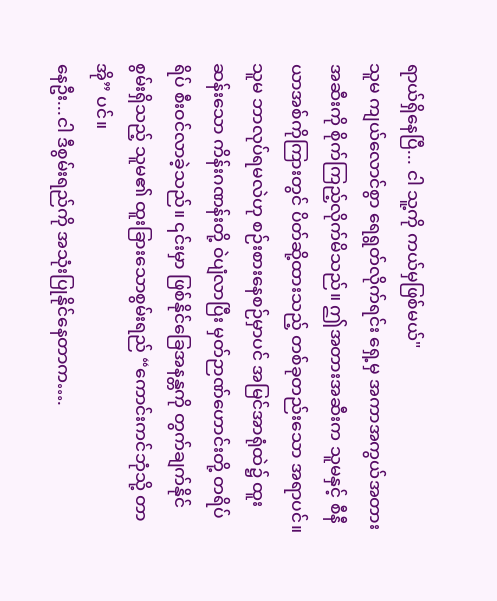ရာယ်ရှိနေပြီ... ငါ သူ့ကို ကယ်မှဖြစ်မယ်"
သူမ ကျယ်လောင်စွာ ရေရွတ်လိုက်ရင်း ရှေ့မှ အကာအကွယ်အတားအဆီးကို စိုက်ကြည့်လိုက်မိသည်။ ဤအတားအဆီးက သူမနှင့် စီနီယာအစ်ကိုကြားတွင် ပိတ်ဆို့ထားသည့် တစ်ခုတည်းသော အရာပင်။ သူမ ဘာလုပ်ရမလဲဟု စဉ်းစားနေစဉ်မှာပင် အမြင်အာရုံထဲ၌ ထူးဆန်းသော ကိန်းဂဏန်းတို့ ဝဲပျံလာပြီး မှတ်ဉာဏ်ဟောင်းတို့ တရိပ်ရိပ် စီးဝင်လာခဲ့သည်။ ၎င်းမှာ ဖြစ်နိုင်ခြေအနန္တကို တွက်ချက်နိုင်စွမ်းရှိသည့် သူမ၏ ထူးခြားသောစွမ်းရည် “ကောင်းကင်ဘုံသို့ တာအို” ပင်။
နေဦး...ငါ ဒီစွမ်းရည်ကို အသုံးပြုနိုင်နေတာက….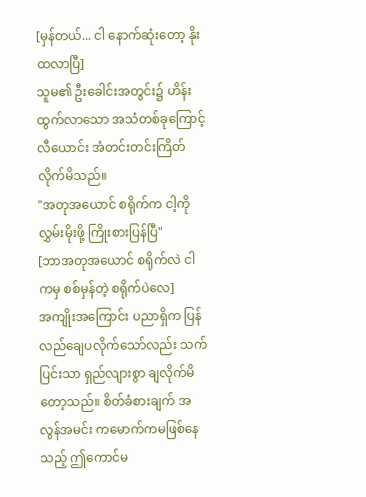[မှန်တယ်... ငါ နောက်ဆုံးတော့ နိုးထလာပြီ]
သူမ၏ ဦးခေါင်းအတွင်း၌ ဟိန်းထွက်လာသော အသံတစ်ခုကြောင့် လီယောင်း အံတင်းတင်းကြိတ်လိုက်မိသည်။
"အတုအယောင် စရိုက်က ငါ့ကို လွှမ်းမိုးဖို့ ကြိုးစားပြန်ပြီ"
[ဘာအတုအယောင် စရိုက်လဲ ငါကမှ စစ်မှန်တဲ့ စရိုက်ပဲလေ]
အကျိုးအကြောင်း ပညာရှိက ပြန်လည်ချေပလိုက်သော်လည်း သက်ပြင်းသာ ရှည်လျားစွာ ချလိုက်မိတော့သည်။ စိတ်ခံစားချက် အလွန်အမင်း ကမောက်ကမဖြစ်နေသည့် ဤကောင်မ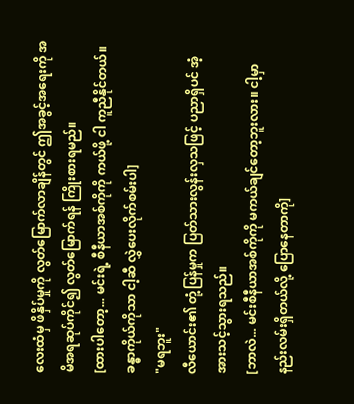လေးထံမှ ဖိနှိပ်မှုကို လွတ်မြောက်လာချိန်တွင် ဤအခွင့်အရေးကို အမိအရဆုပ်ကိုင်၍ လွတ်မြောက်ရန် ကြိုးစားရမည်။
[ထားပါတော့... မင်းရဲ့ စီနီယာအစ်ကိုကို ကယ်ဖို့ ငါ ကူညီနိုင်တယ်။ ခန္ဓာကိုယ်ကိုသာ ငါ့ဆီ လွှဲပေးလိုက်စမ်းပါ]
"မရဘူး"
လီယောင်း၏ တုံ့ပြန်မှုက ပြတ်သားလွန်းလှသဖြင့် ပညာရှိပင် အံ့အားသင့်သွားရသည်။
[ဘာလဲ... မင်းစီနီယာအစ်ကိုကို မကယ်ချင်တော့ဘူးလား။ ငါ့မှာ နည်းလမ်းရှိတယ်လို့ ပြောနေတာကို]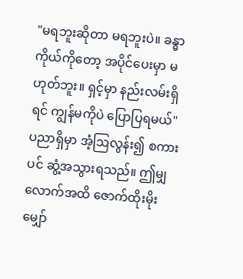"မရဘူးဆိုတာ မရဘူးပဲ။ ခန္ဓာကိုယ်ကိုတော့ အပိုင်ပေးမှာ မဟုတ်ဘူး။ ရှင့်မှာ နည်းလမ်းရှိရင် ကျွန်မကိုပဲ ပြောပြရမယ်"
ပညာရှိမှာ အံ့ဩလွန်း၍ စကားပင် ဆွံ့အသွားရသည်။ ဤမျှလောက်အထိ ဇောက်ထိုးမိုးမျှော်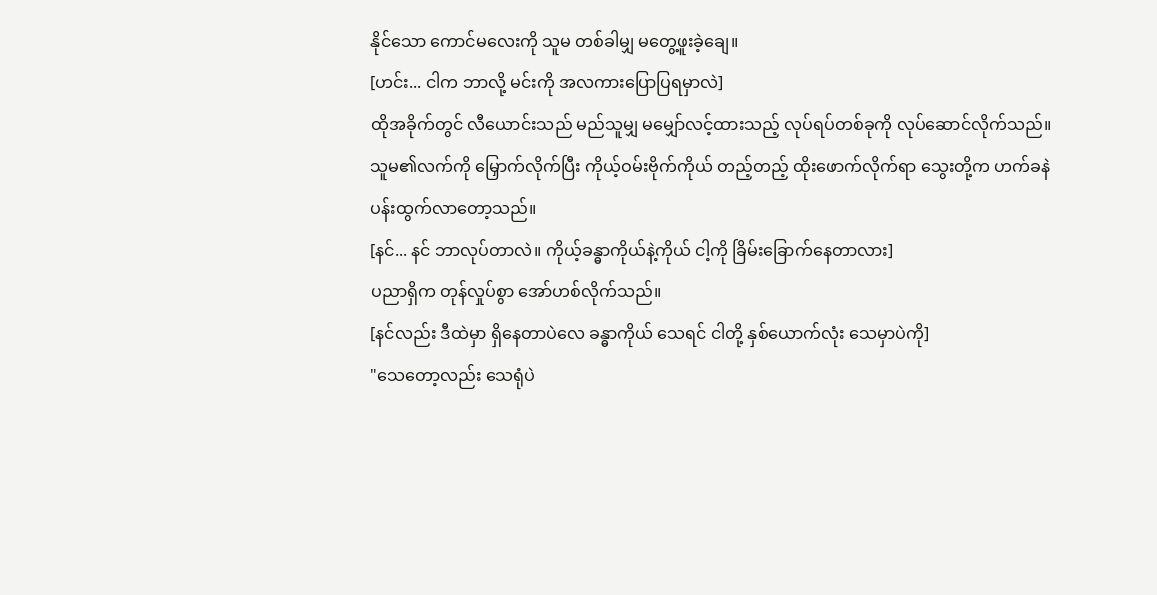နိုင်သော ကောင်မလေးကို သူမ တစ်ခါမျှ မတွေ့ဖူးခဲ့ချေ။
[ဟင်း... ငါက ဘာလို့ မင်းကို အလကားပြောပြရမှာလဲ]
ထိုအခိုက်တွင် လီယောင်းသည် မည်သူမျှ မမျှော်လင့်ထားသည့် လုပ်ရပ်တစ်ခုကို လုပ်ဆောင်လိုက်သည်။ သူမ၏လက်ကို မြှောက်လိုက်ပြီး ကိုယ့်ဝမ်းဗိုက်ကိုယ် တည့်တည့် ထိုးဖောက်လိုက်ရာ သွေးတို့က ဟက်ခနဲ ပန်းထွက်လာတော့သည်။
[နင်... နင် ဘာလုပ်တာလဲ။ ကိုယ့်ခန္ဓာကိုယ်နဲ့ကိုယ် ငါ့ကို ခြိမ်းခြောက်နေတာလား]
ပညာရှိက တုန်လှုပ်စွာ အော်ဟစ်လိုက်သည်။
[နင်လည်း ဒီထဲမှာ ရှိနေတာပဲလေ ခန္ဓာကိုယ် သေရင် ငါတို့ နှစ်ယောက်လုံး သေမှာပဲကို]
"သေတော့လည်း သေရုံပဲ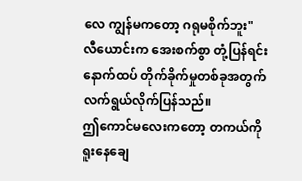လေ ကျွန်မကတော့ ဂရုမစိုက်ဘူး"
လီယောင်းက အေးစက်စွာ တုံ့ပြန်ရင်း နောက်ထပ် တိုက်ခိုက်မှုတစ်ခုအတွက် လက်ရွယ်လိုက်ပြန်သည်။
ဤကောင်မလေးကတော့ တကယ်ကို ရူးနေချေ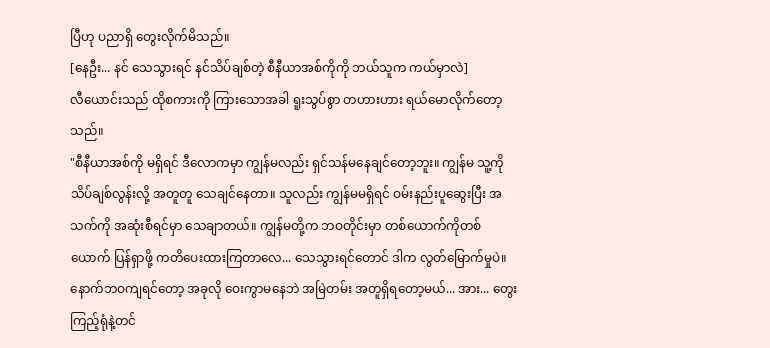ပြီဟု ပညာရှိ တွေးလိုက်မိသည်။
[နေဦး... နင် သေသွားရင် နင်သိပ်ချစ်တဲ့ စီနီယာအစ်ကိုကို ဘယ်သူက ကယ်မှာလဲ]
လီယောင်းသည် ထိုစကားကို ကြားသောအခါ ရူးသွပ်စွာ တဟားဟား ရယ်မောလိုက်တော့သည်။
"စီနီယာအစ်ကို မရှိရင် ဒီလောကမှာ ကျွန်မလည်း ရှင်သန်မနေချင်တော့ဘူး။ ကျွန်မ သူ့ကို သိပ်ချစ်လွန်းလို့ အတူတူ သေချင်နေတာ။ သူလည်း ကျွန်မမရှိရင် ဝမ်းနည်းပူဆွေးပြီး အသက်ကို အဆုံးစီရင်မှာ သေချာတယ်။ ကျွန်မတို့က ဘဝတိုင်းမှာ တစ်ယောက်ကိုတစ်ယောက် ပြန်ရှာဖို့ ကတိပေးထားကြတာလေ... သေသွားရင်တောင် ဒါက လွတ်မြောက်မှုပဲ။ နောက်ဘဝကျရင်တော့ အခုလို ဝေးကွာမနေဘဲ အမြဲတမ်း အတူရှိရတော့မယ်... အား... တွေးကြည့်ရုံနဲ့တင်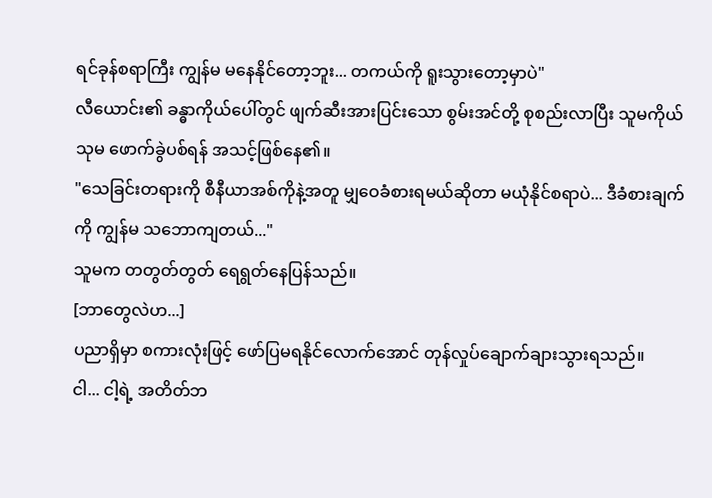ရင်ခုန်စရာကြီး ကျွန်မ မနေနိုင်တော့ဘူး... တကယ်ကို ရူးသွားတော့မှာပဲ"
လီယောင်း၏ ခန္ဓာကိုယ်ပေါ်တွင် ဖျက်ဆီးအားပြင်းသော စွမ်းအင်တို့ စုစည်းလာပြီး သူမကိုယ်သုမ ဖောက်ခွဲပစ်ရန် အသင့်ဖြစ်နေ၏။
"သေခြင်းတရားကို စီနီယာအစ်ကိုနဲ့အတူ မျှဝေခံစားရမယ်ဆိုတာ မယုံနိုင်စရာပဲ... ဒီခံစားချက်ကို ကျွန်မ သဘောကျတယ်..."
သူမက တတွတ်တွတ် ရေရွတ်နေပြန်သည်။
[ဘာတွေလဲဟ...]
ပညာရှိမှာ စကားလုံးဖြင့် ဖော်ပြမရနိုင်လောက်အောင် တုန်လှုပ်ချောက်ချားသွားရသည်။
ငါ... ငါ့ရဲ့ အတိတ်ဘ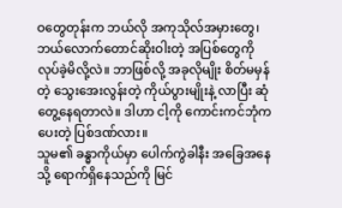ဝတွေတုန်းက ဘယ်လို အကုသိုလ်အမှားတွေ၊ ဘယ်လောက်တောင်ဆိုးဝါးတဲ့ အပြစ်တွေကို လုပ်ခဲ့မိလို့လဲ။ ဘာဖြစ်လို့ အခုလိုမျိုး စိတ်မမှန်တဲ့ သွေးအေးလွန်းတဲ့ ကိုယ်ပွားမျိုးနဲ့ လာပြီး ဆုံတွေ့နေရတာလဲ။ ဒါဟာ ငါ့ကို ကောင်းကင်ဘုံက ပေးတဲ့ ပြစ်ဒဏ်လား။
သူမ၏ ခန္ဓာကိုယ်မှာ ပေါက်ကွဲခါနီး အခြေအနေသို့ ရောက်ရှိနေသည်ကို မြင်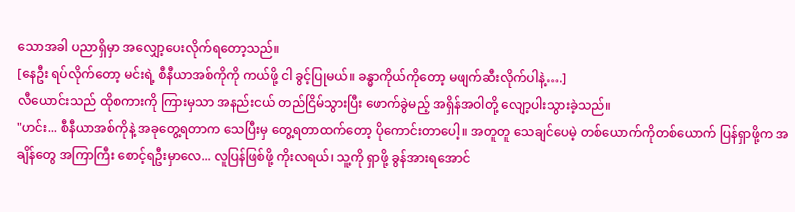သောအခါ ပညာရှိမှာ အလျှော့ပေးလိုက်ရတော့သည်။
[နေဦး ရပ်လိုက်တော့ မင်းရဲ့ စီနီယာအစ်ကိုကို ကယ်ဖို့ ငါ ခွင့်ပြုမယ်။ ခန္ဓာကိုယ်ကိုတော့ မဖျက်ဆီးလိုက်ပါနဲ့….]
လီယောင်းသည် ထိုစကားကို ကြားမှသာ အနည်းငယ် တည်ငြိမ်သွားပြီး ဖောက်ခွဲမည့် အရှိန်အဝါတို့ လျော့ပါးသွားခဲ့သည်။
"ဟင်း... စီနီယာအစ်ကိုနဲ့ အခုတွေ့ရတာက သေပြီးမှ တွေ့ရတာထက်တော့ ပိုကောင်းတာပေါ့။ အတူတူ သေချင်ပေမဲ့ တစ်ယောက်ကိုတစ်ယောက် ပြန်ရှာဖို့က အချိန်တွေ အကြာကြီး စောင့်ရဦးမှာလေ... လူပြန်ဖြစ်ဖို့ ကိုးလရယ်၊ သူ့ကို ရှာဖို့ ခွန်အားရအောင်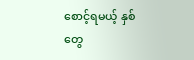စောင့်ရမယ့် နှစ်တွေ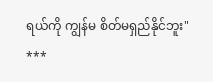ရယ်ကို ကျွန်မ စိတ်မရှည်နိုင်ဘူး"
***